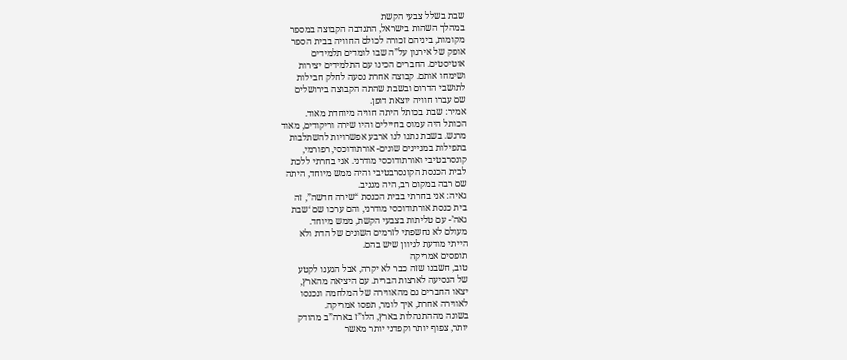שבת בשלל צבעי הקשת
במהלך השהות בישראל, התנדבה הקבוצה במספר
מקומות, ביניהם זכורה לכולם החוויה בבית הספר
אופק של אירגון על”ה שבו לומדים תלמידים
אוטיסטים. החברים הכינו עם התלמידים יצירות
ושימחו אותם. קבוצה אחרת נסעה לחלק חבילות
לתושבי הדרום ובשבת שהתה הקבוצה בירושלים
שם עברו חוויה יוצאת דופן.
אמיר: שבת בכותל היתה חוויה מיוחדת מאוד.
הכותל היה עמוס בחיילים והיו שירה וריקודים, מאוד
מרגש. בשבת נתנו לנו ארבע אפשרויות להשתלבות
בתפילות במניינים שונים- אורתודוכסי, רפורמי,
קונסרבטיבי ואורתודוכסי מודרני. אני בחרתי ללכת
לבית הכנסת הקונסרבטיבי והיה ממש מיוחד, היתה
שם רבה במקום רב, היה מגניב.
גאיה: אני בחרתי בבית הכנסת “שירה חדשה”, זה
בית כנסת אורתודוכסי מודרני, והם ערכו שם ‘שבת
גאה’- עם טליתות בצבעי הקשת, ממש מיוחד.
מעולם לא נחשפתי לזרמים השונים של הדת ולא
הייתי מודעת לגיוון שיש בהם.
תופסים אמריקה
טוב, חשבנו שזה כבר לא יקרה, אבל הגענו לקטע
של הנסיעה לארצות הברית. עם היציאה מהארץ,
יצאו החברים גם מהאווירה של המלחמה ונכנסו
לאווירה אחרת, איך לומר, תפסו אמריקה.
בשונה מההתנהלות בארץ, הלו”ז בארה”ב מהודק
יותר, צפוף יותר וקפדני יותר מאשר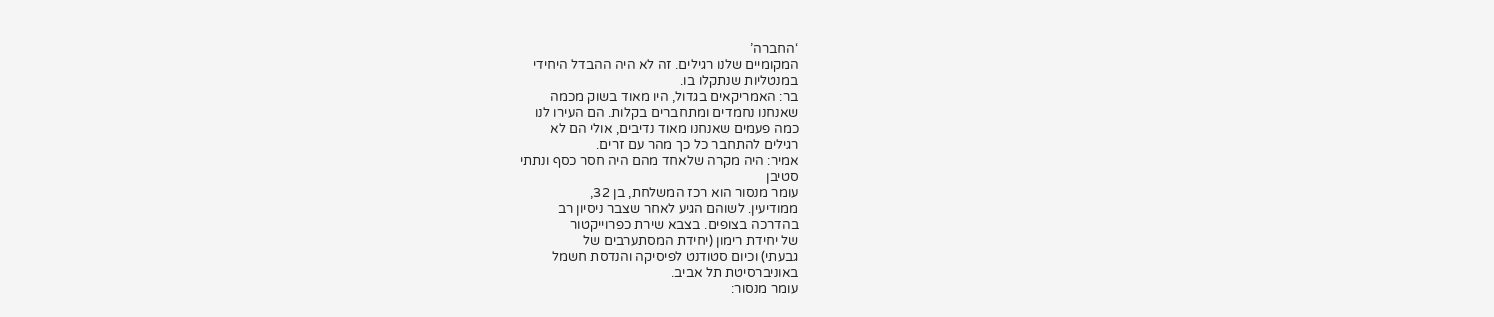‘החברה’
המקומיים שלנו רגילים. זה לא היה ההבדל היחידי
במנטליות שנתקלו בו.
בר: האמריקאים בגדול, היו מאוד בשוק מכמה
שאנחנו נחמדים ומתחברים בקלות. הם העירו לנו
כמה פעמים שאנחנו מאוד נדיבים, אולי הם לא
רגילים להתחבר כל כך מהר עם זרים.
אמיר: היה מקרה שלאחד מהם היה חסר כסף ונתתי
סטיבן
עומר מנסור הוא רכז המשלחת, בן 32,
ממודיעין. לשוהם הגיע לאחר שצבר ניסיון רב
בהדרכה בצופים. בצבא שירת כפרוייקטור
של יחידת רימון (יחידת המסתערבים של
גבעתי) וכיום סטודנט לפיסיקה והנדסת חשמל
באוניברסיטת תל אביב.
עומר מנסור: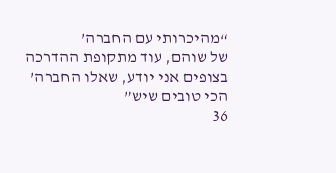“מהיכרותי עם החברה’
של שוהם, עוד מתקופת ההדרכה
בצופים אני יודע, שאלו החברה’
הכי טובים שיש”
36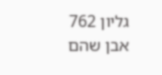גליון 762
אבן שהם